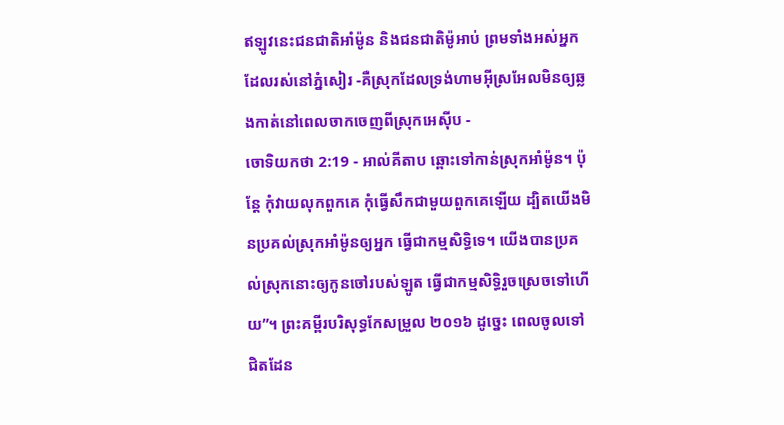ឥឡូវនេះជនជាតិអាំម៉ូន និងជនជាតិម៉ូអាប់ ព្រមទាំងអស់អ្នកដែលរស់នៅភ្នំសៀរ -គឺស្រុកដែលទ្រង់ហាមអ៊ីស្រអែលមិនឲ្យឆ្លងកាត់នៅពេលចាកចេញពីស្រុកអេស៊ីប -
ចោទិយកថា 2:19 - អាល់គីតាប ឆ្ពោះទៅកាន់ស្រុកអាំម៉ូន។ ប៉ុន្តែ កុំវាយលុកពួកគេ កុំធ្វើសឹកជាមួយពួកគេឡើយ ដ្បិតយើងមិនប្រគល់ស្រុកអាំម៉ូនឲ្យអ្នក ធ្វើជាកម្មសិទ្ធិទេ។ យើងបានប្រគល់ស្រុកនោះឲ្យកូនចៅរបស់ឡូត ធ្វើជាកម្មសិទ្ធិរួចស្រេចទៅហើយ”។ ព្រះគម្ពីរបរិសុទ្ធកែសម្រួល ២០១៦ ដូច្នេះ ពេលចូលទៅជិតដែន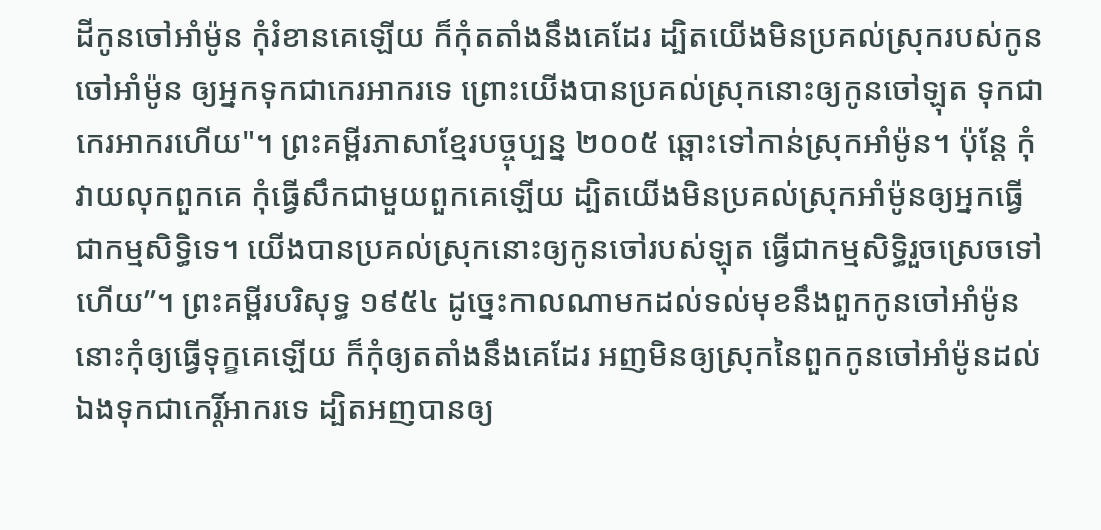ដីកូនចៅអាំម៉ូន កុំរំខានគេឡើយ ក៏កុំតតាំងនឹងគេដែរ ដ្បិតយើងមិនប្រគល់ស្រុករបស់កូនចៅអាំម៉ូន ឲ្យអ្នកទុកជាកេរអាករទេ ព្រោះយើងបានប្រគល់ស្រុកនោះឲ្យកូនចៅឡុត ទុកជាកេរអាករហើយ"។ ព្រះគម្ពីរភាសាខ្មែរបច្ចុប្បន្ន ២០០៥ ឆ្ពោះទៅកាន់ស្រុកអាំម៉ូន។ ប៉ុន្តែ កុំវាយលុកពួកគេ កុំធ្វើសឹកជាមួយពួកគេឡើយ ដ្បិតយើងមិនប្រគល់ស្រុកអាំម៉ូនឲ្យអ្នកធ្វើជាកម្មសិទ្ធិទេ។ យើងបានប្រគល់ស្រុកនោះឲ្យកូនចៅរបស់ឡុត ធ្វើជាកម្មសិទ្ធិរួចស្រេចទៅហើយ”។ ព្រះគម្ពីរបរិសុទ្ធ ១៩៥៤ ដូច្នេះកាលណាមកដល់ទល់មុខនឹងពួកកូនចៅអាំម៉ូន នោះកុំឲ្យធ្វើទុក្ខគេឡើយ ក៏កុំឲ្យតតាំងនឹងគេដែរ អញមិនឲ្យស្រុកនៃពួកកូនចៅអាំម៉ូនដល់ឯងទុកជាកេរ្តិ៍អាករទេ ដ្បិតអញបានឲ្យ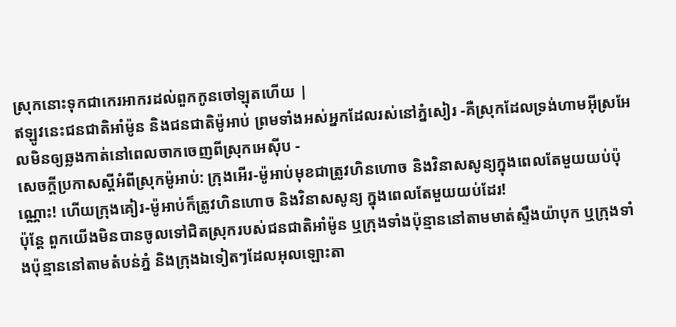ស្រុកនោះទុកជាកេរអាករដល់ពួកកូនចៅឡុតហើយ |
ឥឡូវនេះជនជាតិអាំម៉ូន និងជនជាតិម៉ូអាប់ ព្រមទាំងអស់អ្នកដែលរស់នៅភ្នំសៀរ -គឺស្រុកដែលទ្រង់ហាមអ៊ីស្រអែលមិនឲ្យឆ្លងកាត់នៅពេលចាកចេញពីស្រុកអេស៊ីប -
សេចក្ដីប្រកាសស្តីអំពីស្រុកម៉ូអាប់: ក្រុងអើរ-ម៉ូអាប់មុខជាត្រូវហិនហោច និងវិនាសសូន្យក្នុងពេលតែមួយយប់ប៉ុណ្ណោះ! ហើយក្រុងគៀរ-ម៉ូអាប់ក៏ត្រូវហិនហោច និងវិនាសសូន្យ ក្នុងពេលតែមួយយប់ដែរ!
ប៉ុន្តែ ពួកយើងមិនបានចូលទៅជិតស្រុករបស់ជនជាតិអាំម៉ូន ឬក្រុងទាំងប៉ុន្មាននៅតាមមាត់ស្ទឹងយ៉ាបុក ឬក្រុងទាំងប៉ុន្មាននៅតាមតំបន់ភ្នំ និងក្រុងឯទៀតៗដែលអុលឡោះតា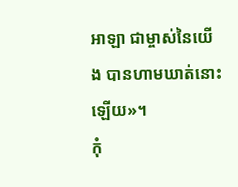អាឡា ជាម្ចាស់នៃយើង បានហាមឃាត់នោះឡើយ»។
កុំ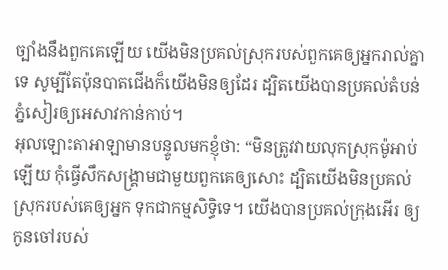ច្បាំងនឹងពួកគេឡើយ យើងមិនប្រគល់ស្រុករបស់ពួកគេឲ្យអ្នករាល់គ្នាទេ សូម្បីតែប៉ុនបាតជើងក៏យើងមិនឲ្យដែរ ដ្បិតយើងបានប្រគល់តំបន់ភ្នំសៀរឲ្យអេសាវកាន់កាប់។
អុលឡោះតាអាឡាមានបន្ទូលមកខ្ញុំថា: “មិនត្រូវវាយលុកស្រុកម៉ូអាប់ឡើយ កុំធ្វើសឹកសង្គ្រាមជាមួយពួកគេឲ្យសោះ ដ្បិតយើងមិនប្រគល់ស្រុករបស់គេឲ្យអ្នក ទុកជាកម្មសិទ្ធិទេ។ យើងបានប្រគល់ក្រុងអើរ ឲ្យកូនចៅរបស់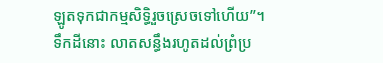ឡូតទុកជាកម្មសិទ្ធិរួចស្រេចទៅហើយ”។
ទឹកដីនោះ លាតសន្ធឹងរហូតដល់ព្រំប្រ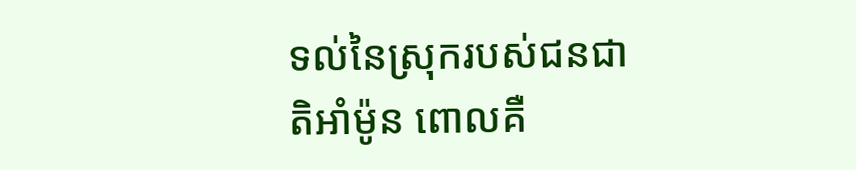ទល់នៃស្រុករបស់ជនជាតិអាំម៉ូន ពោលគឺ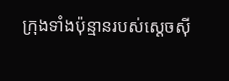ក្រុងទាំងប៉ុន្មានរបស់ស្តេចស៊ី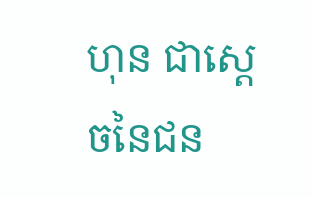ហុន ជាស្តេចនៃជន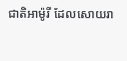ជាតិអាម៉ូរី ដែលសោយរា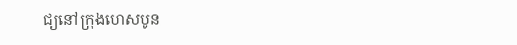ជ្យនៅក្រុងហេសបូន